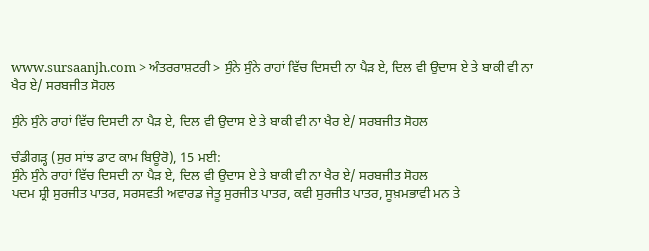www.sursaanjh.com > ਅੰਤਰਰਾਸ਼ਟਰੀ > ਸੁੰਨੇ ਸੁੰਨੇ ਰਾਹਾਂ ਵਿੱਚ ਦਿਸਦੀ ਨਾ ਪੈੜ ਏ, ਦਿਲ ਵੀ ਉਦਾਸ ਏ ਤੇ ਬਾਕੀ ਵੀ ਨਾ ਖੈਰ ਏ/ ਸਰਬਜੀਤ ਸੋਹਲ

ਸੁੰਨੇ ਸੁੰਨੇ ਰਾਹਾਂ ਵਿੱਚ ਦਿਸਦੀ ਨਾ ਪੈੜ ਏ, ਦਿਲ ਵੀ ਉਦਾਸ ਏ ਤੇ ਬਾਕੀ ਵੀ ਨਾ ਖੈਰ ਏ/ ਸਰਬਜੀਤ ਸੋਹਲ

ਚੰਡੀਗੜ੍ਹ (ਸੁਰ ਸਾਂਝ ਡਾਟ ਕਾਮ ਬਿਊਰੋ), 15 ਮਈ:
ਸੁੰਨੇ ਸੁੰਨੇ ਰਾਹਾਂ ਵਿੱਚ ਦਿਸਦੀ ਨਾ ਪੈੜ ਏ, ਦਿਲ ਵੀ ਉਦਾਸ ਏ ਤੇ ਬਾਕੀ ਵੀ ਨਾ ਖੈਰ ਏ/ ਸਰਬਜੀਤ ਸੋਹਲ
ਪਦਮ ਸ਼੍ਰੀ ਸੁਰਜੀਤ ਪਾਤਰ, ਸਰਸਵਤੀ ਅਵਾਰਡ ਜੇਤੂ ਸੁਰਜੀਤ ਪਾਤਰ, ਕਵੀ ਸੁਰਜੀਤ ਪਾਤਰ, ਸੂਖ਼ਮਭਾਵੀ ਮਨ ਤੇ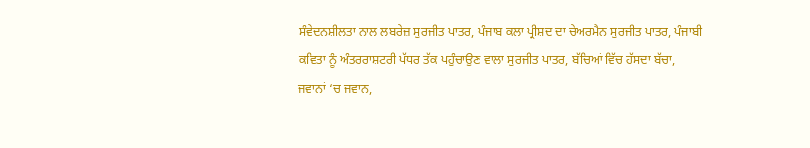ਸੰਵੇਦਨਸ਼ੀਲਤਾ ਨਾਲ ਲਬਰੇਜ਼ ਸੁਰਜੀਤ ਪਾਤਰ, ਪੰਜਾਬ ਕਲਾ ਪ੍ਰੀਸ਼ਦ ਦਾ ਚੇਅਰਮੈਨ ਸੁਰਜੀਤ ਪਾਤਰ, ਪੰਜਾਬੀ ਕਵਿਤਾ ਨੂੰ ਅੰਤਰਰਾਸ਼ਟਰੀ ਪੱਧਰ ਤੱਕ ਪਹੁੰਚਾਉਣ ਵਾਲਾ ਸੁਰਜੀਤ ਪਾਤਰ, ਬੱਚਿਆਂ ਵਿੱਚ ਹੱਸਦਾ ਬੱਚਾ, ਜਵਾਨਾਂ ‘ਚ ਜਵਾਨ,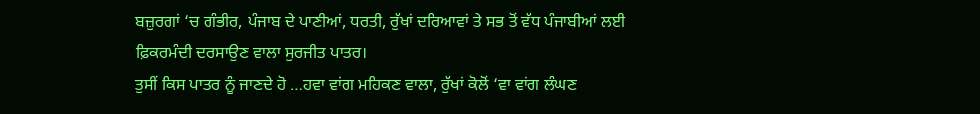ਬਜ਼ੁਰਗਾਂ ‘ਚ ਗੰਭੀਰ, ਪੰਜਾਬ ਦੇ ਪਾਣੀਆਂ, ਧਰਤੀ, ਰੁੱਖਾਂ ਦਰਿਆਵਾਂ ਤੇ ਸਭ ਤੋਂ ਵੱਧ ਪੰਜਾਬੀਆਂ ਲਈ ਫ਼ਿਕਰਮੰਦੀ ਦਰਸਾਉਣ ਵਾਲਾ ਸੁਰਜੀਤ ਪਾਤਰ।
ਤੁਸੀਂ ਕਿਸ ਪਾਤਰ ਨੂੰ ਜਾਣਦੇ ਹੋ …ਹਵਾ ਵਾਂਗ ਮਹਿਕਣ ਵਾਲਾ, ਰੁੱਖਾਂ ਕੋਲੋਂ ‘ਵਾ ਵਾਂਗ ਲੰਘਣ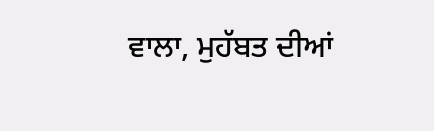ਵਾਲਾ, ਮੁਹੱਬਤ ਦੀਆਂ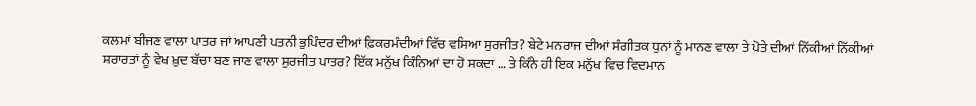ਕਲਮਾਂ ਬੀਜਣ ਵਾਲਾ ਪਾਤਰ ਜਾਂ ਆਪਣੀ ਪਤਨੀ ਭੁਪਿੰਦਰ ਦੀਆਂ ਫ਼ਿਕਰਮੰਦੀਆਂ ਵਿੱਚ ਵਸਿਆ ਸੁਰਜੀਤ? ਬੇਟੇ ਮਨਰਾਜ ਦੀਆਂ ਸੰਗੀਤਕ ਧੁਨਾਂ ਨੂੰ ਮਾਨਣ ਵਾਲਾ ਤੇ ਪੋਤੇ ਦੀਆਂ ਨਿੱਕੀਆਂ ਨਿੱਕੀਆਂ ਸ਼ਰਾਰਤਾਂ ਨੂੰ ਵੇਖ ਖ਼ੁਦ ਬੱਚਾ ਬਣ ਜਾਣ ਵਾਲਾ ਸੁਰਜੀਤ ਪਾਤਰ? ਇੱਕ ਮਨੁੱਖ ਕਿੰਨਿਆਂ ਦਾ ਹੋ ਸਕਦਾ … ਤੇ ਕਿੰਨੇ ਹੀ ਇਕ ਮਨੁੱਖ ਵਿਚ ਵਿਦਮਾਨ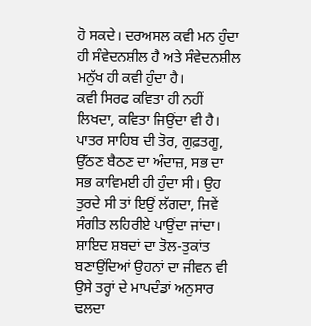ਹੋ ਸਕਦੇ। ਦਰਅਸਲ ਕਵੀ ਮਨ ਹੁੰਦਾ ਹੀ ਸੰਵੇਦਨਸ਼ੀਲ ਹੈ ਅਤੇ ਸੰਵੇਦਨਸ਼ੀਲ ਮਨੁੱਖ ਹੀ ਕਵੀ ਹੁੰਦਾ ਹੈ।
ਕਵੀ ਸਿਰਫ ਕਵਿਤਾ ਹੀ ਨਹੀਂ ਲਿਖਦਾ, ਕਵਿਤਾ ਜਿਉਂਦਾ ਵੀ ਹੈ। ਪਾਤਰ ਸਾਹਿਬ ਦੀ ਤੋਰ, ਗੁਫ਼ਤਗੂ, ਉੱਠਣ ਬੈਠਣ ਦਾ ਅੰਦਾਜ਼, ਸਭ ਦਾ ਸਭ ਕਾਵਿਮਈ ਹੀ ਹੁੰਦਾ ਸੀ। ਉਹ ਤੁਰਦੇ ਸੀ ਤਾਂ ਇਉਂ ਲੱਗਦਾ, ਜਿਵੇਂ ਸੰਗੀਤ ਲਹਿਰੀਏ ਪਾਉਂਦਾ ਜਾਂਦਾ। ਸ਼ਾਇਦ ਸ਼ਬਦਾਂ ਦਾ ਤੋਲ-ਤੁਕਾਂਤ ਬਣਾਉਂਦਿਆਂ ਉਹਨਾਂ ਦਾ ਜੀਵਨ ਵੀ ਉਸੇ ਤਰ੍ਹਾਂ ਦੇ ਮਾਪਦੰਡਾਂ ਅਨੁਸਾਰ ਢਲਦਾ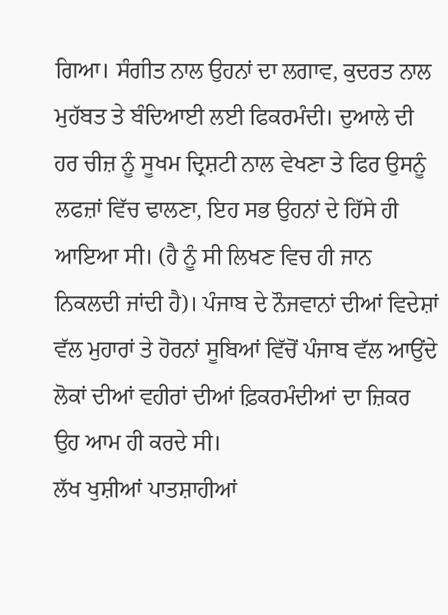ਗਿਆ। ਸੰਗੀਤ ਨਾਲ ਉਹਨਾਂ ਦਾ ਲਗਾਵ, ਕੁਦਰਤ ਨਾਲ ਮੁਹੱਬਤ ਤੇ ਬੰਦਿਆਈ ਲਈ ਫਿਕਰਮੰਦੀ। ਦੁਆਲੇ ਦੀ ਹਰ ਚੀਜ਼ ਨੂੰ ਸੂਖਮ ਦ੍ਰਿਸ਼ਟੀ ਨਾਲ ਵੇਖਣਾ ਤੇ ਫਿਰ ਉਸਨੂੰ ਲਫਜ਼ਾਂ ਵਿੱਚ ਢਾਲਣਾ, ਇਹ ਸਭ ਉਹਨਾਂ ਦੇ ਹਿੱਸੇ ਹੀ ਆਇਆ ਸੀ। (ਹੈ ਨੂੰ ਸੀ ਲਿਖਣ ਵਿਚ ਹੀ ਜਾਨ ਨਿਕਲਦੀ ਜਾਂਦੀ ਹੈ)। ਪੰਜਾਬ ਦੇ ਨੌਜਵਾਨਾਂ ਦੀਆਂ ਵਿਦੇਸ਼ਾਂ ਵੱਲ ਮੁਹਾਰਾਂ ਤੇ ਹੋਰਨਾਂ ਸੂਬਿਆਂ ਵਿੱਚੋਂ ਪੰਜਾਬ ਵੱਲ ਆਉਂਦੇ ਲੋਕਾਂ ਦੀਆਂ ਵਹੀਰਾਂ ਦੀਆਂ ਫ਼ਿਕਰਮੰਦੀਆਂ ਦਾ ਜ਼ਿਕਰ ਉਹ ਆਮ ਹੀ ਕਰਦੇ ਸੀ।
ਲੱਖ ਖੁਸ਼ੀਆਂ ਪਾਤਸ਼ਾਹੀਆਂ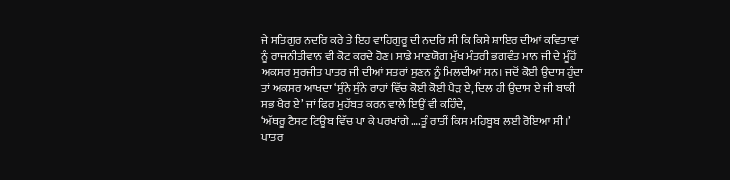ਜੇ ਸਤਿਗੁਰ ਨਦਰਿ ਕਰੇ ਤੇ ਇਹ ਵਾਹਿਗੁਰੂ ਦੀ ਨਦਰਿ ਸੀ ਕਿ ਕਿਸੇ ਸ਼ਾਇਰ ਦੀਆਂ ਕਵਿਤਾਵਾਂ ਨੂੰ ਰਾਜਨੀਤੀਵਾਨ ਵੀ ਕੋਟ ਕਰਦੇ ਹੋਣ। ਸਾਡੇ ਮਾਣਯੋਗ ਮੁੱਖ ਮੰਤਰੀ ਭਗਵੰਤ ਮਾਨ ਜੀ ਦੇ ਮੂੰਹੋਂ ਅਕਸਰ ਸੁਰਜੀਤ ਪਾਤਰ ਜੀ ਦੀਆਂ ਸਤਰਾਂ ਸੁਣਨ ਨੂੰ ਮਿਲਦੀਆਂ ਸਨ। ਜਦੋਂ ਕੋਈ ਉਦਾਸ ਹੁੰਦਾ ਤਾਂ ਅਕਸਰ ਆਖਦਾ ‘ਸੁੰਨੇ ਸੁੰਨੇ ਰਾਹਾਂ ਵਿੱਚ ਕੋਈ ਕੋਈ ਪੈੜ ਏ, ਦਿਲ ਹੀ ਉਦਾਸ ਏ ਜੀ ਬਾਕੀ ਸਭ ਖੈਰ ਏ’ ਜਾਂ ਫਿਰ ਮੁਹੱਬਤ ਕਰਨ ਵਾਲੇ ਇਉਂ ਵੀ ਕਹਿੰਦੇ,
‘ਅੱਥਰੂ ਟੈਸਟ ਟਿਊਬ ਵਿੱਚ ਪਾ ਕੇ ਪਰਖਾਂਗੇ ….ਤੂੰ ਰਾਤੀਂ ਕਿਸ ਮਹਿਬੂਬ ਲਈ ਰੋਇਆ ਸੀ।’
ਪਾਤਰ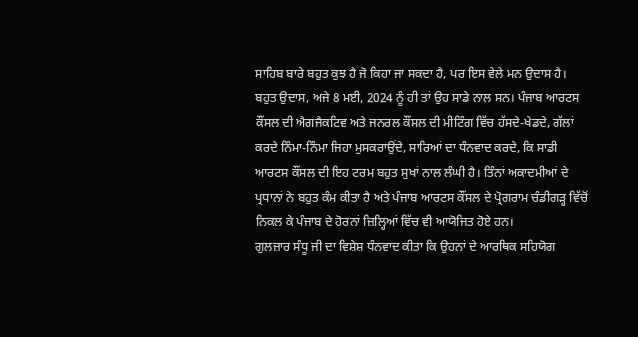ਸਾਹਿਬ ਬਾਰੇ ਬਹੁਤ ਕੁਝ ਹੈ ਜੋ ਕਿਹਾ ਜਾ ਸਕਦਾ ਹੈ, ਪਰ ਇਸ ਵੇਲੇ ਮਨ ਉਦਾਸ ਹੈ। ਬਹੁਤ ਉਦਾਸ, ਅਜੇ 8 ਮਈ, 2024 ਨੂੰ ਹੀ ਤਾਂ ਉਹ ਸਾਡੇ ਨਾਲ ਸਨ। ਪੰਜਾਬ ਆਰਟਸ ਕੌਂਸਲ ਦੀ ਐਗਜੈਕਟਿਵ ਅਤੇ ਜਨਰਲ ਕੌਂਸਲ ਦੀ ਮੀਟਿੰਗ ਵਿੱਚ ਹੱਸਦੇ-ਖੇਡਦੇ, ਗੱਲਾਂ ਕਰਦੇ ਨਿੰਮਾ-ਨਿੰਮਾ ਜਿਹਾ ਮੁਸਕਰਾਉਂਦੇ, ਸਾਰਿਆਂ ਦਾ ਧੰਨਵਾਦ ਕਰਦੇ, ਕਿ ਸਾਡੀ ਆਰਟਸ ਕੌਂਸਲ ਦੀ ਇਹ ਟਰਮ ਬਹੁਤ ਸੁਖਾਂ ਨਾਲ ਲੰਘੀ ਹੈ। ਤਿੰਨਾਂ ਅਕਾਦਮੀਆਂ ਦੇ ਪ੍ਰਧਾਨਾਂ ਨੇ ਬਹੁਤ ਕੰਮ ਕੀਤਾ ਹੈ ਅਤੇ ਪੰਜਾਬ ਆਰਟਸ ਕੌਂਸਲ ਦੇ ਪ੍ਰੋਗਰਾਮ ਚੰਡੀਗੜ੍ਹ ਵਿੱਚੋਂ ਨਿਕਲ ਕੇ ਪੰਜਾਬ ਦੇ ਹੋਰਨਾਂ ਜ਼ਿਲ੍ਹਿਆਂ ਵਿੱਚ ਵੀ ਆਯੋਜਿਤ ਹੋਏ ਹਨ।
ਗੁਲਜ਼ਾਰ ਸੰਧੂ ਜੀ ਦਾ ਵਿਸ਼ੇਸ਼ ਧੰਨਵਾਦ ਕੀਤਾ ਕਿ ਉਹਨਾਂ ਦੇ ਆਰਥਿਕ ਸਹਿਯੋਗ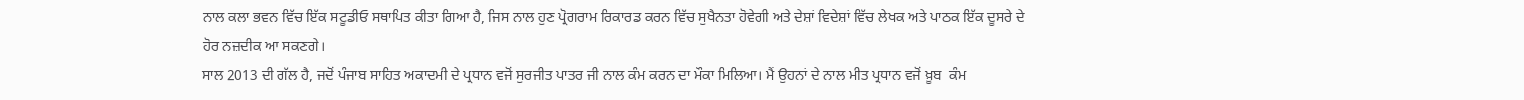ਨਾਲ ਕਲਾ ਭਵਨ ਵਿੱਚ ਇੱਕ ਸਟੂਡੀਓ ਸਥਾਪਿਤ ਕੀਤਾ ਗਿਆ ਹੈ, ਜਿਸ ਨਾਲ ਹੁਣ ਪ੍ਰੋਗਰਾਮ ਰਿਕਾਰਡ ਕਰਨ ਵਿੱਚ ਸੁਖੈਨਤਾ ਹੋਵੇਗੀ ਅਤੇ ਦੇਸ਼ਾਂ ਵਿਦੇਸ਼ਾਂ ਵਿੱਚ ਲੇਖਕ ਅਤੇ ਪਾਠਕ ਇੱਕ ਦੂਸਰੇ ਦੇ ਹੋਰ ਨਜ਼ਦੀਕ ਆ ਸਕਣਗੇ।
ਸਾਲ 2013 ਦੀ ਗੱਲ ਹੈ, ਜਦੋਂ ਪੰਜਾਬ ਸਾਹਿਤ ਅਕਾਦਮੀ ਦੇ ਪ੍ਰਧਾਨ ਵਜੋਂ ਸੁਰਜੀਤ ਪਾਤਰ ਜੀ ਨਾਲ ਕੰਮ ਕਰਨ ਦਾ ਮੌਕਾ ਮਿਲਿਆ। ਮੈਂ ਉਹਨਾਂ ਦੇ ਨਾਲ ਮੀਤ ਪ੍ਰਧਾਨ ਵਜੋਂ ਖ਼ੂਬ  ਕੰਮ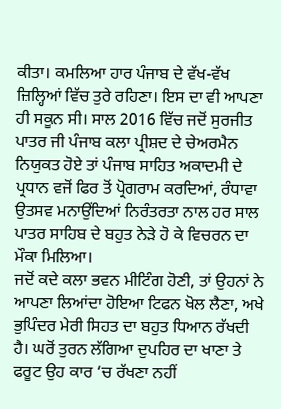ਕੀਤਾ। ਕਮਲਿਆ ਹਾਰ ਪੰਜਾਬ ਦੇ ਵੱਖ-ਵੱਖ ਜ਼ਿਲ੍ਹਿਆਂ ਵਿੱਚ ਤੁਰੇ ਰਹਿਣਾ। ਇਸ ਦਾ ਵੀ ਆਪਣਾ ਹੀ ਸਕੂਨ ਸੀ। ਸਾਲ 2016 ਵਿੱਚ ਜਦੋਂ ਸੁਰਜੀਤ ਪਾਤਰ ਜੀ ਪੰਜਾਬ ਕਲਾ ਪ੍ਰੀਸ਼ਦ ਦੇ ਚੇਅਰਮੈਨ ਨਿਯੁਕਤ ਹੋਏ ਤਾਂ ਪੰਜਾਬ ਸਾਹਿਤ ਅਕਾਦਮੀ ਦੇ ਪ੍ਰਧਾਨ ਵਜੋਂ ਫਿਰ ਤੋਂ ਪ੍ਰੋਗਰਾਮ ਕਰਦਿਆਂ, ਰੰਧਾਵਾ ਉਤਸਵ ਮਨਾਉਂਦਿਆਂ ਨਿਰੰਤਰਤਾ ਨਾਲ ਹਰ ਸਾਲ  ਪਾਤਰ ਸਾਹਿਬ ਦੇ ਬਹੁਤ ਨੇੜੇ ਹੋ ਕੇ ਵਿਚਰਨ ਦਾ ਮੌਕਾ ਮਿਲਿਆ।
ਜਦੋਂ ਕਦੇ ਕਲਾ ਭਵਨ ਮੀਟਿੰਗ ਹੋਣੀ, ਤਾਂ ਉਹਨਾਂ ਨੇ ਆਪਣਾ ਲਿਆਂਦਾ ਹੋਇਆ ਟਿਫਨ ਖੋਲ ਲੈਣਾ, ਅਖੇ ਭੁਪਿੰਦਰ ਮੇਰੀ ਸਿਹਤ ਦਾ ਬਹੁਤ ਧਿਆਨ ਰੱਖਦੀ ਹੈ। ਘਰੋਂ ਤੁਰਨ ਲੱਗਿਆ ਦੁਪਹਿਰ ਦਾ ਖਾਣਾ ਤੇ ਫਰੂਟ ਉਹ ਕਾਰ ‘ਚ ਰੱਖਣਾ ਨਹੀਂ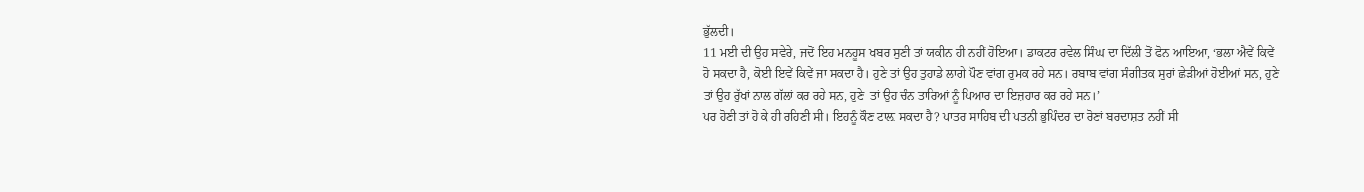ਭੁੱਲਦੀ।
11 ਮਈ ਦੀ ਉਹ ਸਵੇਰੇ, ਜਦੋਂ ਇਹ ਮਨਹੂਸ ਖਬਰ ਸੁਣੀ ਤਾਂ ਯਕੀਨ ਹੀ ਨਹੀਂ ਹੋਇਆ। ਡਾਕਟਰ ਰਵੇਲ ਸਿੰਘ ਦਾ ਦਿੱਲੀ ਤੋਂ ਫੋਨ ਆਇਆ, ‘ਭਲਾ ਐਵੇਂ ਕਿਵੇਂ ਹੋ ਸਕਦਾ ਹੈ, ਕੋਈ ਇਵੇਂ ਕਿਵੇਂ ਜਾ ਸਕਦਾ ਹੈ। ਹੁਣੇ ਤਾਂ ਉਹ ਤੁਹਾਡੇ ਲਾਗੇ ਪੌਣ ਵਾਂਗ ਰੁਮਕ ਰਹੇ ਸਨ। ਰਬਾਬ ਵਾਂਗ ਸੰਗੀਤਕ ਸੁਰਾਂ ਛੇੜੀਆਂ ਹੋਈਆਂ ਸਨ, ਹੁਣੇ ਤਾਂ ਉਹ ਰੁੱਖਾਂ ਨਾਲ ਗੱਲਾਂ ਕਰ ਰਹੇ ਸਨ, ਹੁਣੇ  ਤਾਂ ਉਹ ਚੰਨ ਤਾਰਿਆਂ ਨੂੰ ਪਿਆਰ ਦਾ ਇਜ਼ਹਾਰ ਕਰ ਰਹੇ ਸਨ।’
ਪਰ ਹੋਣੀ ਤਾਂ ਹੋ ਕੇ ਹੀ ਰਹਿਣੀ ਸੀ। ਇਹਨੂੰ ਕੌਣ ਟਾਲ਼ ਸਕਦਾ ਹੈ? ਪਾਤਰ ਸਾਹਿਬ ਦੀ ਪਤਨੀ ਭੁਪਿੰਦਰ ਦਾ ਰੋਣਾਂ ਬਰਦਾਸ਼ਤ ਨਹੀਂ ਸੀ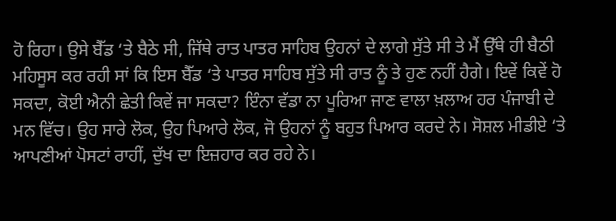ਹੋ ਰਿਹਾ। ਉਸੇ ਬੈੱਡ ‘ਤੇ ਬੈਠੇ ਸੀ, ਜਿੱਥੇ ਰਾਤ ਪਾਤਰ ਸਾਹਿਬ ਉਹਨਾਂ ਦੇ ਲਾਗੇ ਸੁੱਤੇ ਸੀ ਤੇ ਮੈਂ ਉੱਥੇ ਹੀ ਬੈਠੀ ਮਹਿਸੂਸ ਕਰ ਰਹੀ ਸਾਂ ਕਿ ਇਸ ਬੈੱਡ ‘ਤੇ ਪਾਤਰ ਸਾਹਿਬ ਸੁੱਤੇ ਸੀ ਰਾਤ ਨੂੰ ਤੇ ਹੁਣ ਨਹੀਂ ਹੈਗੇ। ਇਵੇਂ ਕਿਵੇਂ ਹੋ ਸਕਦਾ, ਕੋਈ ਐਨੀ ਛੇਤੀ ਕਿਵੇਂ ਜਾ ਸਕਦਾ? ਇੰਨਾ ਵੱਡਾ ਨਾ ਪੂਰਿਆ ਜਾਣ ਵਾਲਾ ਖ਼ਲਾਅ ਹਰ ਪੰਜਾਬੀ ਦੇ ਮਨ ਵਿੱਚ। ਉਹ ਸਾਰੇ ਲੋਕ, ਉਹ ਪਿਆਰੇ ਲੋਕ, ਜੋ ਉਹਨਾਂ ਨੂੰ ਬਹੁਤ ਪਿਆਰ ਕਰਦੇ ਨੇ। ਸੋਸ਼ਲ ਮੀਡੀਏ ‘ਤੇ ਆਪਣੀਆਂ ਪੋਸਟਾਂ ਰਾਹੀਂ, ਦੁੱਖ ਦਾ ਇਜ਼ਹਾਰ ਕਰ ਰਹੇ ਨੇ।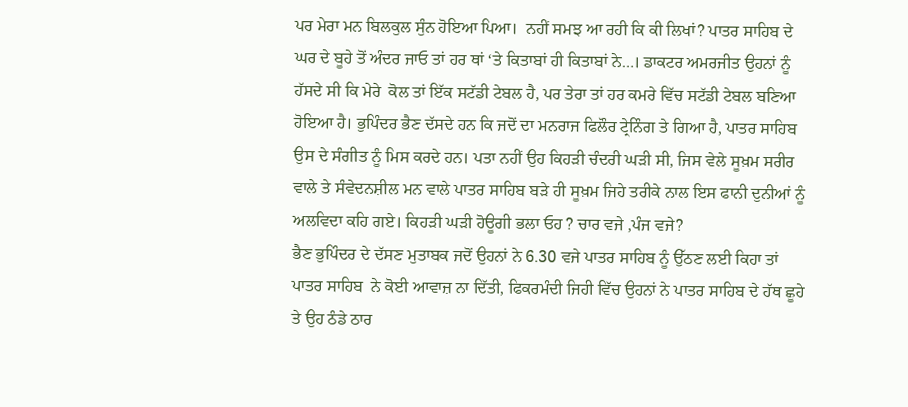ਪਰ ਮੇਰਾ ਮਨ ਬਿਲਕੁਲ ਸੁੰਨ ਹੋਇਆ ਪਿਆ।  ਨਹੀਂ ਸਮਝ ਆ ਰਹੀ ਕਿ ਕੀ ਲਿਖਾਂ? ਪਾਤਰ ਸਾਹਿਬ ਦੇ ਘਰ ਦੇ ਬੂਹੇ ਤੋਂ ਅੰਦਰ ਜਾਓ ਤਾਂ ਹਰ ਥਾਂ ‘ਤੇ ਕਿਤਾਬਾਂ ਹੀ ਕਿਤਾਬਾਂ ਨੇ…। ਡਾਕਟਰ ਅਮਰਜੀਤ ਉਹਨਾਂ ਨੂੰ ਹੱਸਦੇ ਸੀ ਕਿ ਮੇਰੇ  ਕੋਲ ਤਾਂ ਇੱਕ ਸਟੱਡੀ ਟੇਬਲ ਹੈ, ਪਰ ਤੇਰਾ ਤਾਂ ਹਰ ਕਮਰੇ ਵਿੱਚ ਸਟੱਡੀ ਟੇਬਲ ਬਣਿਆ ਹੋਇਆ ਹੈ। ਭੁਪਿੰਦਰ ਭੈਣ ਦੱਸਦੇ ਹਨ ਕਿ ਜਦੋਂ ਦਾ ਮਨਰਾਜ ਫਿਲੌਰ ਟ੍ਰੇਨਿੰਗ ਤੇ ਗਿਆ ਹੈ, ਪਾਤਰ ਸਾਹਿਬ ਉਸ ਦੇ ਸੰਗੀਤ ਨੂੰ ਮਿਸ ਕਰਦੇ ਹਨ। ਪਤਾ ਨਹੀਂ ਉਹ ਕਿਹੜੀ ਚੰਦਰੀ ਘੜੀ ਸੀ, ਜਿਸ ਵੇਲੇ ਸੂਖ਼ਮ ਸਰੀਰ ਵਾਲੇ ਤੇ ਸੰਵੇਦਨਸ਼ੀਲ ਮਨ ਵਾਲੇ ਪਾਤਰ ਸਾਹਿਬ ਬੜੇ ਹੀ ਸੂਖ਼ਮ ਜਿਹੇ ਤਰੀਕੇ ਨਾਲ ਇਸ ਫਾਨੀ ਦੁਨੀਆਂ ਨੂੰ ਅਲਵਿਦਾ ਕਹਿ ਗਏ। ਕਿਹੜੀ ਘੜੀ ਹੋਊਗੀ ਭਲਾ ਓਹ ? ਚਾਰ ਵਜੇ ,ਪੰਜ ਵਜੇ?
ਭੈਣ ਭੁਪਿੰਦਰ ਦੇ ਦੱਸਣ ਮੁਤਾਬਕ ਜਦੋਂ ਉਹਨਾਂ ਨੇ 6.30 ਵਜੇ ਪਾਤਰ ਸਾਹਿਬ ਨੂੰ ਉੱਠਣ ਲਈ ਕਿਹਾ ਤਾਂ ਪਾਤਰ ਸਾਹਿਬ  ਨੇ ਕੋਈ ਆਵਾਜ਼ ਨਾ ਦਿੱਤੀ, ਫਿਕਰਮੰਦੀ ਜਿਹੀ ਵਿੱਚ ਉਹਨਾਂ ਨੇ ਪਾਤਰ ਸਾਹਿਬ ਦੇ ਹੱਥ ਛੂਹੇ ਤੇ ਉਹ ਠੰਡੇ ਠਾਰ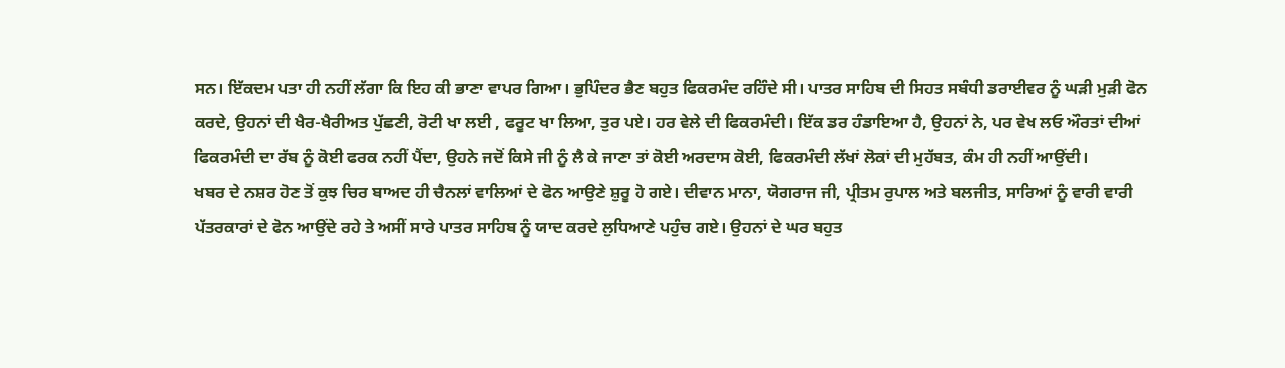ਸਨ। ਇੱਕਦਮ ਪਤਾ ਹੀ ਨਹੀਂ ਲੱਗਾ ਕਿ ਇਹ ਕੀ ਭਾਣਾ ਵਾਪਰ ਗਿਆ। ਭੁਪਿੰਦਰ ਭੈਣ ਬਹੁਤ ਫਿਕਰਮੰਦ ਰਹਿੰਦੇ ਸੀ। ਪਾਤਰ ਸਾਹਿਬ ਦੀ ਸਿਹਤ ਸਬੰਧੀ ਡਰਾਈਵਰ ਨੂੰ ਘੜੀ ਮੁੜੀ ਫੋਨ ਕਰਦੇ, ਉਹਨਾਂ ਦੀ ਖੈਰ-ਖੈਰੀਅਤ ਪੁੱਛਣੀ, ਰੋਟੀ ਖਾ ਲਈ , ਫਰੂਟ ਖਾ ਲਿਆ, ਤੁਰ ਪਏ। ਹਰ ਵੇਲੇ ਦੀ ਫਿਕਰਮੰਦੀ। ਇੱਕ ਡਰ ਹੰਡਾਇਆ ਹੈ, ਉਹਨਾਂ ਨੇ, ਪਰ ਵੇਖ ਲਓ ਔਰਤਾਂ ਦੀਆਂ ਫਿਕਰਮੰਦੀ ਦਾ ਰੱਬ ਨੂੰ ਕੋਈ ਫਰਕ ਨਹੀਂ ਪੈਂਦਾ, ਉਹਨੇ ਜਦੋਂ ਕਿਸੇ ਜੀ ਨੂੰ ਲੈ ਕੇ ਜਾਣਾ ਤਾਂ ਕੋਈ ਅਰਦਾਸ ਕੋਈ, ਫਿਕਰਮੰਦੀ ਲੱਖਾਂ ਲੋਕਾਂ ਦੀ ਮੁਹੱਬਤ, ਕੰਮ ਹੀ ਨਹੀਂ ਆਉਂਦੀ।
ਖਬਰ ਦੇ ਨਸ਼ਰ ਹੋਣ ਤੋਂ ਕੁਝ ਚਿਰ ਬਾਅਦ ਹੀ ਚੈਨਲਾਂ ਵਾਲਿਆਂ ਦੇ ਫੋਨ ਆਉਣੇ ਸ਼ੁਰੂ ਹੋ ਗਏ। ਦੀਵਾਨ ਮਾਨਾ, ਯੋਗਰਾਜ ਜੀ, ਪ੍ਰੀਤਮ ਰੁਪਾਲ ਅਤੇ ਬਲਜੀਤ, ਸਾਰਿਆਂ ਨੂੰ ਵਾਰੀ ਵਾਰੀ ਪੱਤਰਕਾਰਾਂ ਦੇ ਫੋਨ ਆਉਂਦੇ ਰਹੇ ਤੇ ਅਸੀਂ ਸਾਰੇ ਪਾਤਰ ਸਾਹਿਬ ਨੂੰ ਯਾਦ ਕਰਦੇ ਲੁਧਿਆਣੇ ਪਹੁੰਚ ਗਏ। ਉਹਨਾਂ ਦੇ ਘਰ ਬਹੁਤ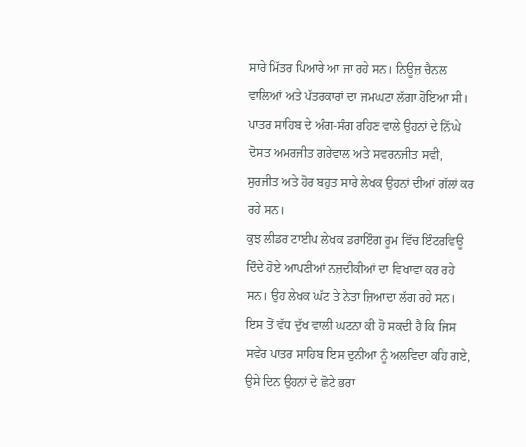ਸਾਰੇ ਮਿੱਤਰ ਪਿਆਰੇ ਆ ਜਾ ਰਹੇ ਸਨ। ਨਿਊਜ਼ ਚੈਨਲ ਵਾਲਿਆਂ ਅਤੇ ਪੱਤਰਕਾਰਾਂ ਦਾ ਜਮਘਟਾ ਲੱਗਾ ਹੋਇਆ ਸੀ। ਪਾਤਰ ਸਾਹਿਬ ਦੇ ਅੰਗ-ਸੰਗ ਰਹਿਣ ਵਾਲੇ ਉਹਨਾਂ ਦੇ ਨਿੱਘੇ ਦੋਸਤ ਅਮਰਜੀਤ ਗਰੇਵਾਲ ਅਤੇ ਸਵਰਨਜੀਤ ਸਵੀ, ਸੁਰਜੀਤ ਅਤੇ ਹੋਰ ਬਹੁਤ ਸਾਰੇ ਲੇਖਕ ਉਹਨਾਂ ਦੀਆਂ ਗੱਲਾਂ ਕਰ ਰਹੇ ਸਨ।
ਕੁਝ ਲੀਡਰ ਟਾਈਪ ਲੇਖਕ ਡਰਾਇੰਗ ਰੂਮ ਵਿੱਚ ਇੰਟਰਵਿਊ ਦਿੰਦੇ ਹੋਏ ਆਪਣੀਆਂ ਨਜ਼ਦੀਕੀਆਂ ਦਾ ਵਿਖਾਵਾ ਕਰ ਰਹੇ ਸਨ। ਉਹ ਲੇਖਕ ਘੱਟ ਤੇ ਨੇਤਾ ਜ਼ਿਆਦਾ ਲੱਗ ਰਹੇ ਸਨ। ਇਸ ਤੋਂ ਵੱਧ ਦੁੱਖ ਵਾਲੀ ਘਟਨਾ ਕੀ ਹੋ ਸਕਦੀ ਹੈ ਕਿ ਜਿਸ ਸਵੇਰ ਪਾਤਰ ਸਾਹਿਬ ਇਸ ਦੁਨੀਆ ਨੂੰ ਅਲਵਿਦਾ ਕਹਿ ਗਏ,  ਉਸੇ ਦਿਨ ਉਹਨਾਂ ਦੇ ਛੋਟੇ ਭਰਾ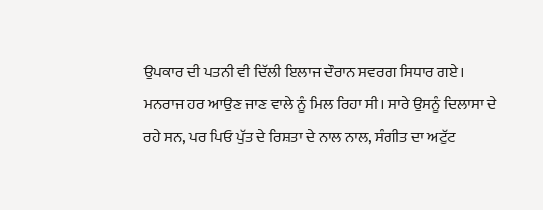ਉਪਕਾਰ ਦੀ ਪਤਨੀ ਵੀ ਦਿੱਲੀ ਇਲਾਜ ਦੌਰਾਨ ਸਵਰਗ ਸਿਧਾਰ ਗਏ।
ਮਨਰਾਜ ਹਰ ਆਉਣ ਜਾਣ ਵਾਲੇ ਨੂੰ ਮਿਲ ਰਿਹਾ ਸੀ। ਸਾਰੇ ਉਸਨੂੰ ਦਿਲਾਸਾ ਦੇ ਰਹੇ ਸਨ, ਪਰ ਪਿਓ ਪੁੱਤ ਦੇ ਰਿਸ਼ਤਾ ਦੇ ਨਾਲ ਨਾਲ, ਸੰਗੀਤ ਦਾ ਅਟੁੱਟ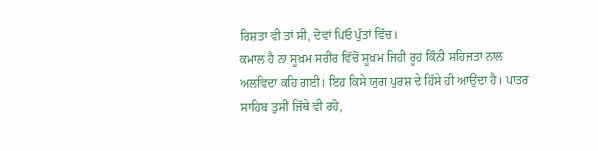ਰਿਸ਼ਤਾ ਵੀ ਤਾਂ ਸੀ, ਦੋਵਾਂ ਪਿਓ ਪੁੱਤਾਂ ਵਿੱਚ।
ਕਮਾਲ ਹੈ ਨਾ ਸੂਖ਼ਮ ਸਰੀਰ ਵਿੱਚੋਂ ਸੂਖ਼ਮ ਜਿਹੀ ਰੂਹ ਕਿੰਨੀ ਸਹਿਜਤਾ ਨਾਲ ਅਲਵਿਦਾ ਕਹਿ ਗਈ। ਇਹ ਕਿਸੇ ਯੁਗ ਪੁਰਸ਼ ਦੇ ਹਿੱਸੇ ਹੀ ਆਉਂਦਾ ਹੈ। ਪਾਤਰ ਸਾਹਿਬ ਤੁਸੀਂ ਜਿੱਥੇ ਵੀ ਰਹੋ,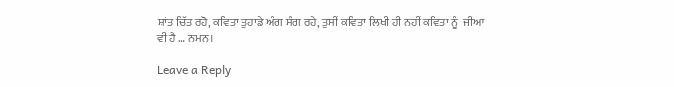ਸ਼ਾਂਤ ਚਿੱਤ ਰਹੋ, ਕਵਿਤਾ ਤੁਹਾਡੇ ਅੰਗ ਸੰਗ ਰਹੇ, ਤੁਸੀਂ ਕਵਿਤਾ ਲਿਖੀ ਹੀ ਨਹੀਂ ਕਵਿਤਾ ਨੂੰ  ਜੀਆ ਵੀ ਹੈ … ਨਮਨ।

Leave a Reply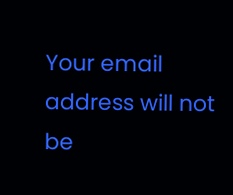Your email address will not be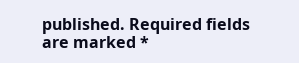published. Required fields are marked *